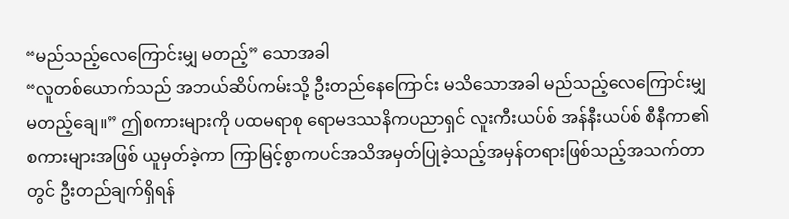“မည်သည့်လေကြောင်းမျှ မတည့်” သောအခါ
“လူတစ်ယောက်သည် အဘယ်ဆိပ်ကမ်းသို့ ဦးတည်နေကြောင်း မသိသောအခါ မည်သည့်လေကြောင်းမျှ မတည့်ချေ။” ဤစကားများကို ပထမရာစု ရောမဒဿနိကပညာရှင် လူးကီးယပ်စ် အန်နီးယပ်စ် စီနီကာ၏စကားများအဖြစ် ယူမှတ်ခဲ့ကာ ကြာမြင့်စွာကပင်အသိအမှတ်ပြုခဲ့သည့်အမှန်တရားဖြစ်သည့်အသက်တာတွင် ဦးတည်ချက်ရှိရန်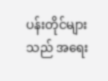ပန်းတိုင်များသည် အရေး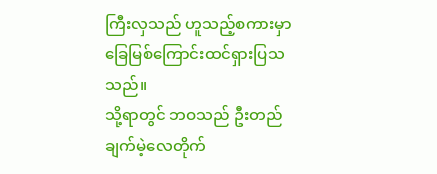ကြီးလှသည် ဟူသည့်စကားမှာခြေမြစ်ကြောင်းထင်ရှားပြသသည်။
သို့ရာတွင် ဘဝသည် ဦးတည်ချက်မဲ့လေတိုက်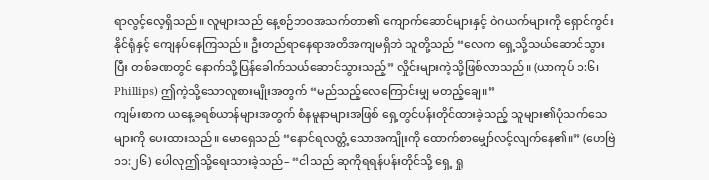ရာလွင့်လေ့ရှိသည်။ လူများသည် နေ့စဉ်ဘဝအသက်တာ၏ ကျောက်ဆောင်များနှင့် ဝဲဂယက်များကို ရှောင်ကွင်းနိုင်ရုံနှင့် ကျေနပ်နေကြသည်။ ဦးတည်ရာနေရာအတိအကျမရှိဘဲ သူတို့သည် “လေက ရှေ့သို့သယ်ဆောင်သွားပြီး တစ်ခဏတွင် နောက်သို့ပြန်ခေါက်သယ်ဆောင်သွားသည့်” လှိုင်းများကဲ့သို့ဖြစ်လာသည်။ (ယာကုပ် ၁:၆၊ Phillips) ဤကဲ့သို့သောလူစားမျိုးအတွက် “မည်သည့်လေကြောင်းမျှ မတည့်ချေ။”
ကျမ်းစာက ယနေ့ခရစ်ယာန်များအတွက် စံနမူနာများအဖြစ် ရှေ့တွင်ပန်းတိုင်ထားခဲ့သည့် သူများ၏ပုံသက်သေများကို ပေးထားသည်။ မောရှေသည် “နောင်ရလတ္တံ့သောအကျိုးကို ထောက်စာမျှော်လင့်လျက်နေ၏။” (ဟေဗြဲ ၁၁:၂၆) ပေါလုဤသို့ရေးသားခဲ့သည်– “ငါသည် ဆုကိုရရန်ပန်းတိုင်သို့ ရှေ့ ရှု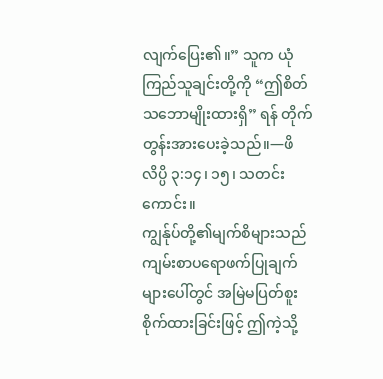လျက်ပြေး၏။” သူက ယုံကြည်သူချင်းတို့ကို “ဤစိတ်သဘောမျိုးထားရှိ” ရန် တိုက်တွန်းအားပေးခဲ့သည်။—ဖိလိပ္ပိ ၃:၁၄၊ ၁၅၊ သတင်းကောင်း။
ကျွန်ုပ်တို့၏မျက်စိများသည် ကျမ်းစာပရောဖက်ပြုချက်များပေါ်တွင် အမြဲမပြတ်စူးစိုက်ထားခြင်းဖြင့် ဤကဲ့သို့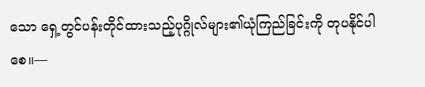သော ရှေ့တွင်ပန်းတိုင်ထားသည့်ပုဂ္ဂိုလ်များ၏ယုံကြည်ခြင်းကို တုပနိုင်ပါစေ။—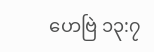ဟေဗြဲ ၁၃:၇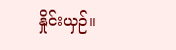နှိုင်းယှဉ်။